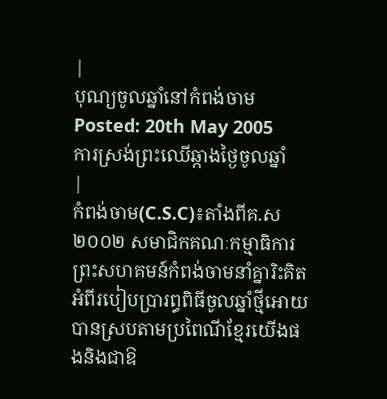|
បុណ្យចូលឆ្នាំនៅកំពង់ចាម
Posted: 20th May 2005
ការស្រង់ព្រះឈើឆ្កាងថ្ងៃចូលឆ្នាំ
|
កំពង់ចាម(C.S.C)៖តាំងពីគ.ស ២០០២ សមាជិកគណៈកម្មាធិការព្រះសហគមន៍កំពង់ចាមនាំគ្នារិះគិតអំពីរបៀបប្រារព្ធពិធីចូលឆ្នាំថ្មីអោយបានស្របតាមប្រពៃណីខែ្មរយើងផងនិងជាឱ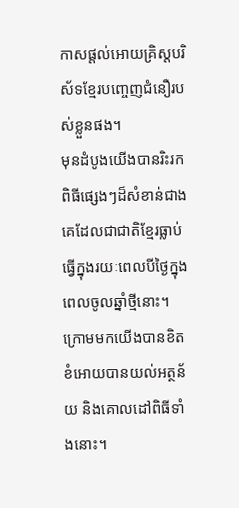កាសផ្តល់អោយគ្រិស្តបរិស័ទខ្មែរបញ្ចេញជំនឿរបស់ខ្លួនផង។
មុនដំបូងយើងបានរិះរកពិធីផ្សេងៗដ៏សំខាន់ជាងគេដែលជាជាតិខ្មែរធ្លាប់ធ្វើក្នុងរយៈពេលបីថ្ងៃក្នុងពេលចូលឆ្នាំថ្មីនោះ។ក្រោមមកយើងបានខិតខំអោយបានយល់អត្ថន័យ និងគោលដៅពិធីទាំងនោះ។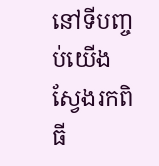នៅទីបញ្ចប់យើងស្វែងរកពិធី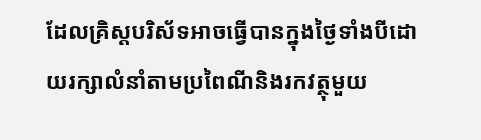ដែលគ្រិស្តបរិស័ទអាចធ្វើបានក្នុងថ្ងៃទាំងបីដោយរក្សាលំនាំតាមប្រពៃណីនិងរកវត្ថុមួយ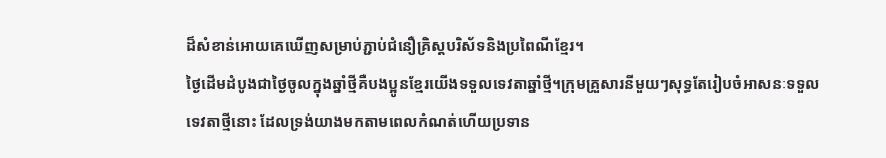ដ៏សំខាន់អោយគេឃើញសម្រាប់ភ្ជាប់ជំនឿគ្រិស្តបរិស័ទនិងប្រពៃណីខ្មែរ។
ថ្ងៃដើមដំបូងជាថ្ងៃចូលក្នុងឆ្នាំថ្មីគឺបងប្អូនខ្មែរយើងទទួលទេវតាឆ្នាំថ្មី។ក្រុមគ្រួសារនីមួយៗសុទ្ធតែរៀបចំអាសនៈទទួលទេវតាថ្មីនោះ ដែលទ្រង់យាងមកតាមពេលកំណត់ហើយប្រទាន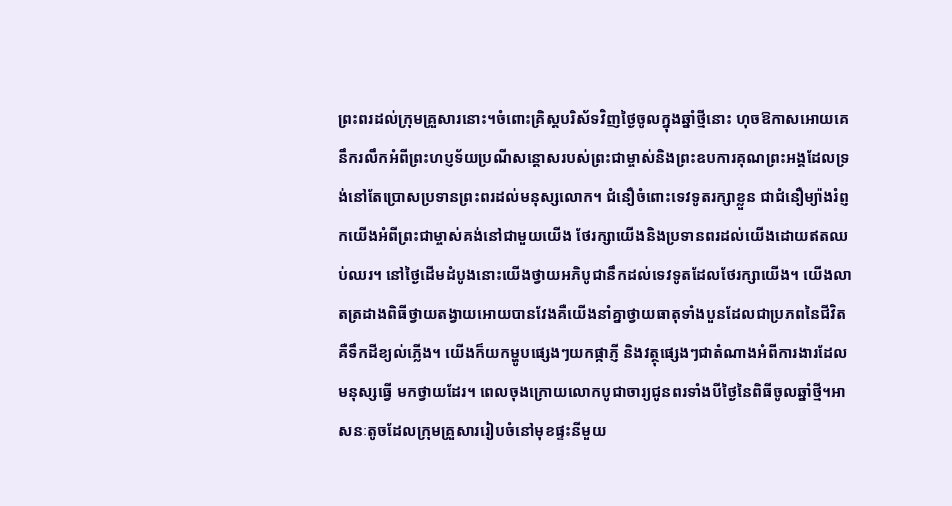ព្រះពរដល់ក្រុមគ្រួសារនោះ។ចំពោះគ្រិស្តបរិស័ទវិញថ្ងៃចូលក្នុងឆ្នាំថ្មីនោះ ហុចឱកាសអោយគេនឹករលឹកអំពីព្រះហប្ញទ័យប្រណីសន្តោសរបស់ព្រះជាម្ចាស់និងព្រះឧបការគុណព្រះអង្គដែលទ្រង់នៅតែប្រោសប្រទានព្រះពរដល់មនុស្សលោក។ ជំនឿចំពោះទេវទូតរក្សាខ្លួន ជាជំនឿម្យ៉ាងរំព្ញកយើងអំពីព្រះជាម្ចាស់គង់នៅជាមួយយើង ថែរក្សាយើងនិងប្រទានពរដល់យើងដោយឥតឈប់ឈរ។ នៅថ្ងៃដើមដំបូងនោះយើងថ្វាយអភិបូជានឹកដល់ទេវទូតដែលថែរក្សាយើង។ យើងលាតត្រដាងពិធីថ្វាយតង្វាយអោយបានវែងគឺយើងនាំគ្នាថ្វាយធាតុទាំងបួនដែលជាប្រភពនៃជីវិតគឺទឹកដីខ្យល់ភ្លើង។ យើងក៏យកម្ហូបផ្សេងៗយកផ្កាភ្ញី និងវត្ថុផ្សេងៗជាតំណាងអំពីការងារដែលមនុស្សធ្វើ មកថ្វាយដែរ។ ពេលចុងក្រោយលោកបូជាចារ្យជូនពរទាំងបីថ្ងៃនៃពិធីចូលឆ្នាំថ្មី។អាសនៈតូចដែលក្រុមគ្រួសាររៀបចំនៅមុខផ្ទះនីមួយ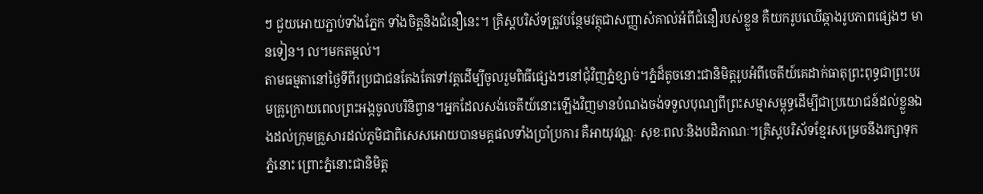ៗ ជួយអោយភ្ជាប់ទាំងភ្នែក ទាំងចិត្តនិងជំនឿនេះ។ គ្រិស្តបរិស័ទត្រូវបន្ថែមវត្ថុជាសញ្ញាសំគាល់អំពីជំនឿរបស់ខ្លួន គឺយករូបឈើឆ្កាងរូបភាពផ្សេងៗ មានទៀន។ ល។មកតម្កល់។
តាមធម្មតានៅថ្ងៃទីពីរប្រជាជនតែងតែទៅវត្តដើម្បីចូលរួមពិធីផ្សេងៗនៅជុំវិញភ្នំខ្សាច់។ភ្នំដ៏តូចនោះជានិមិត្តរូបអំពីចេតីយ៍គេដាក់ធាតុព្រះពុទ្ធជាព្រះបរមគ្រូក្រោយពេលព្រះអង្កចូលបរិនិព្វាន។អ្នកដែលសង់ចេតីយ៍នោះឡើងវិញមានបំណងចង់ទទួលបុណ្យពីព្រះសម្មាសម្ពុទ្ធដើម្បីជាប្រយោជន៍ដល់ខ្លួនឯងដល់ក្រុមគ្រួសារដល់ភូមិជាពិសេសអោយបានមគ្គផលទាំងប្រាំប្រការ គឺអាយុវណ្ណៈ សុខៈពលៈនិងបដិភាណៈ។គ្រិស្តបរិស័ទខ្មែរសម្រេចនឹងរក្សាទុកភ្នំនោះ ព្រោះភ្នំនោះជានិមិត្ត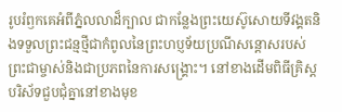រូបរំឭកគេអំពីភ្នំលលាដ៏ក្បាល ជាកន្លែងព្រះយេស៊ូសោយទីវង្គតនិងទទួលព្រះជន្មថ្មីជាកំពូលនៃព្រះហប្ញទ័យប្រណីសន្តោសរបស់ព្រះជាម្ចាស់និងជាប្រភពនៃការសង្រ្គោះ។ នៅខាងដើមពិធីគ្រិស្តបរិស័ទជួបជុំគ្នានៅខាងមុខ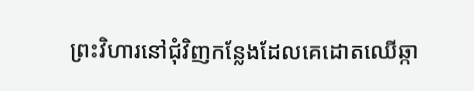ព្រះវិហារនៅជុំវិញកន្លែងដែលគេដោតឈើឆ្កា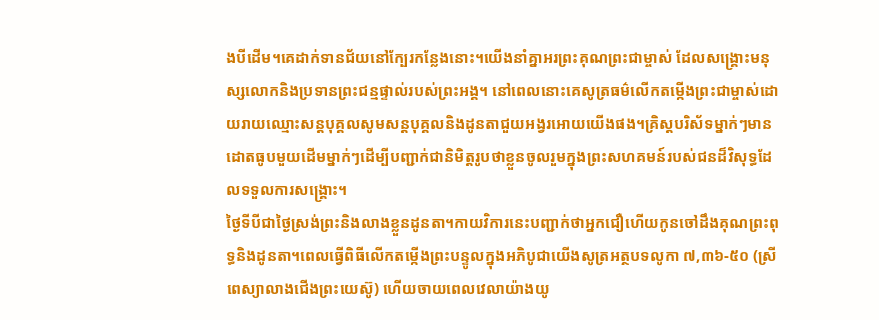ងបីដើម។គេដាក់ទានជ័យនៅក្បែរកន្លែងនោះ។យើងនាំគ្នាអរព្រះគុណព្រះជាម្ចាស់ ដែលសង្រ្គោះមនុស្សលោកនិងប្រទានព្រះជន្មផ្ទាល់របស់ព្រះអង្គ។ នៅពេលនោះគេសូត្រធម៌លើកតម្កើងព្រះជាម្ចាស់ដោយរាយឈ្មោះសន្តបុគ្គលសូមសន្តបុគ្គលនិងដូនតាជួយអង្វរអោយយើងផង។គ្រិស្តបរិស័ទម្នាក់ៗមានដោតធូបមួយដើមម្នាក់ៗដើម្បីបញ្ជាក់ជានិមិត្តរូបថាខ្លួនចូលរួមក្នុងព្រះសហគមន៍របស់ជនដ៏វិសុទ្ធដែលទទួលការសង្រ្គោះ។
ថ្ងៃទីបីជាថ្ងៃស្រង់ព្រះនិងលាងខ្លួនដូនតា។កាយវិការនេះបញ្ជាក់ថាអ្នកជឿហើយកូនចៅដឹងគុណព្រះពុទ្ធនិងដូនតា។ពេលធ្វើពិធីលើកតម្កើងព្រះបន្ទូលក្នុងអភិបូជាយើងសូត្រអត្ថបទលូកា ៧,៣៦-៥០ (ស្រីពេស្យាលាងជើងព្រះយេស៊ូ) ហើយចាយពេលវេលាយ៉ាងយូ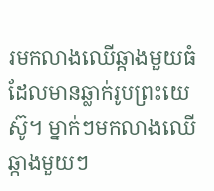រមកលាងឈើឆ្កាងមួយធំដែលមានឆ្លាក់រូបព្រះយេស៊ូ។ ម្នាក់ៗមកលាងឈើឆ្កាងមួយៗ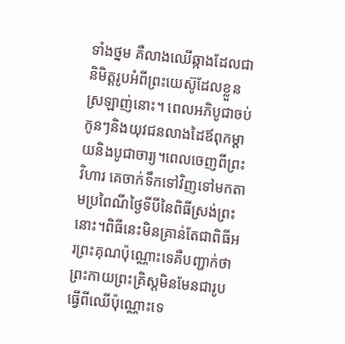ទាំងថ្នម គឺលាងឈើឆ្កាងដែលជានិមិត្តរូបអំពីព្រះយេស៊ូដែលខ្លួនស្រឡាញ់នោះ។ ពេលអភិបូជាចប់កូនៗនិងយុវជនលាងដៃឪពុកម្តាយនិងបូជាចារ្យ។ពេលចេញពីព្រះវិហារ គេចាក់ទឹកទៅវិញទៅមកតាមប្រពៃណីថ្ងៃទីបីនៃពិធីស្រង់ព្រះនោះ។ពិធីនេះមិនគ្រាន់តែជាពិធីអរព្រះគុណប៉ុណ្ណោះទេគឺបញ្ជាក់ថាព្រះកាយព្រះគ្រិស្តមិនមែនជារូបធ្វើពីឈើប៉ុណ្ណោះទេ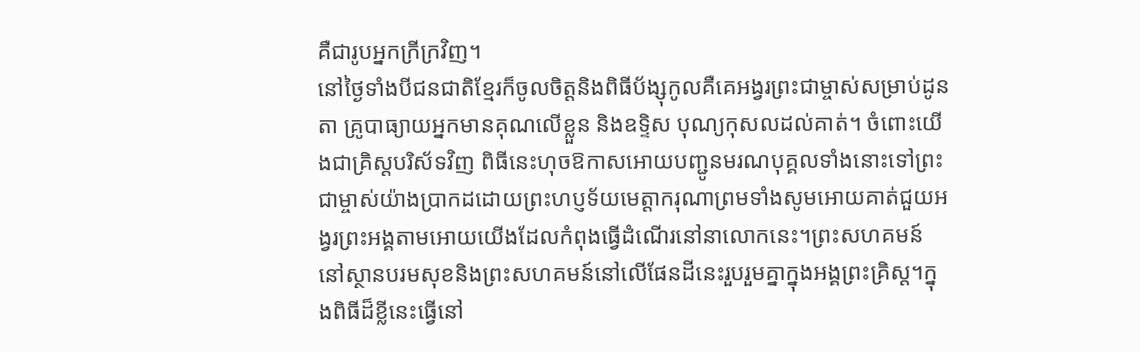គឺជារូបអ្នកក្រីក្រវិញ។
នៅថ្ងៃទាំងបីជនជាតិខ្មែរក៏ចូលចិត្តនិងពិធីប័ង្សុកូលគឺគេអង្វរព្រះជាម្ចាស់សម្រាប់ដូនតា គ្រូបាធ្យាយអ្នកមានគុណលើខ្លួន និងឧទ្ទិស បុណ្យកុសលដល់គាត់។ ចំពោះយើងជាគ្រិស្តបរិស័ទវិញ ពិធីនេះហុចឱកាសអោយបញ្ជូនមរណបុគ្គលទាំងនោះទៅព្រះជាម្ចាស់យ៉ាងប្រាកដដោយព្រះហប្ញទ័យមេត្តាករុណាព្រមទាំងសូមអោយគាត់ជួយអង្វរព្រះអង្គតាមអោយយើងដែលកំពុងធ្វើដំណើរនៅនាលោកនេះ។ព្រះសហគមន៍ នៅស្ថានបរមសុខនិងព្រះសហគមន៍នៅលើផែនដីនេះរួបរួមគ្នាក្នុងអង្គព្រះគ្រិស្ត។ក្នុងពិធីដ៏ខ្លីនេះធ្វើនៅ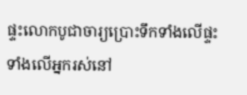ផ្ទះលោកបូជាចារ្យប្រោះទឹកទាំងលើផ្ទះ ទាំងលើអ្នករស់នៅ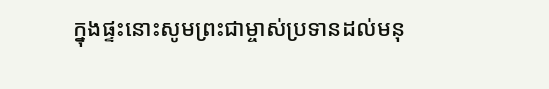ក្នុងផ្ទះនោះសូមព្រះជាម្ចាស់ប្រទានដល់មនុ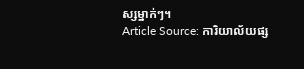ស្សម្នាក់ៗ។
Article Source: ការិយាល័យផ្ស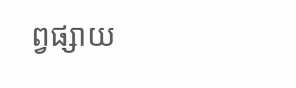ព្វផ្សាយ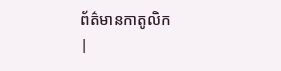ព័ត៌មានកាតូលិក
|